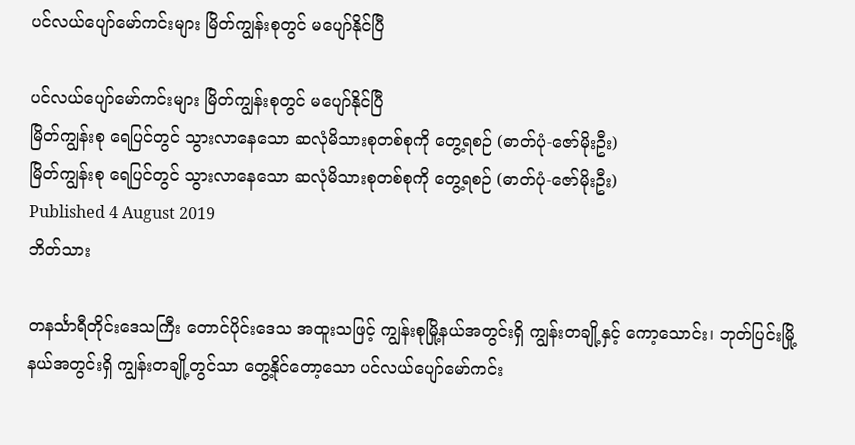ပင်လယ်ပျော်မော်ကင်းများ မြိတ်ကျွန်းစုတွင် မပျော်နိုင်ပြီ

ပင်လယ်ပျော်မော်ကင်းများ မြိတ်ကျွန်းစုတွင် မပျော်နိုင်ပြီ
မြိတ်ကျွန်းစု ရေပြင်တွင် သွားလာနေသော ဆလုံမိသားစုတစ်စုကို တွေ့ရစဉ် (ဓာတ်ပုံ-ဇော်မိုးဦး)
မြိတ်ကျွန်းစု ရေပြင်တွင် သွားလာနေသော ဆလုံမိသားစုတစ်စုကို တွေ့ရစဉ် (ဓာတ်ပုံ-ဇော်မိုးဦး)
Published 4 August 2019
ဘိတ်သား

တနင်္သာရီတိုင်းဒေသကြီး တောင်ပိုင်းဒေသ အထူးသဖြင့် ကျွန်းစုမြို့နယ်အတွင်းရှိ ကျွန်းတချို့နှင့် ကော့သောင်း၊ ဘုတ်ပြင်းမြို့ နယ်အတွင်းရှိ ကျွန်းတချို့တွင်သာ တွေ့နိုင်တော့သော ပင်လယ်ပျော်မော်ကင်း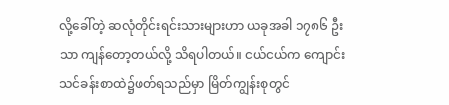လို့ခေါ်တဲ့ ဆလုံတိုင်းရင်းသားများဟာ ယခုအခါ ၁၇၈၆ ဦးသာ ကျန်တော့တယ်လို့ သိရပါတယ်။ ငယ်ငယ်က ကျောင်းသင်ခန်းစာထဲ၌ဖတ်ရသည်မှာ မြိတ်ကျွန်းစုတွင်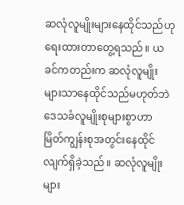ဆလုံလူမျိုးများနေထိုင်သည်ဟု ရေးထားတာတွေ့ရသည်။ ယခင်ကတည်းက ဆလုံလူမျိုးများသာနေထိုင်သည်မဟုတ်ဘဲ ဒေသခံလူမျိုးစုများစွာဟာ မြိတ်ကျွန်းစုအတွင်းနေထိုင်လျက်ရှိခဲ့သည်။ ဆလုံလူမျိုးများ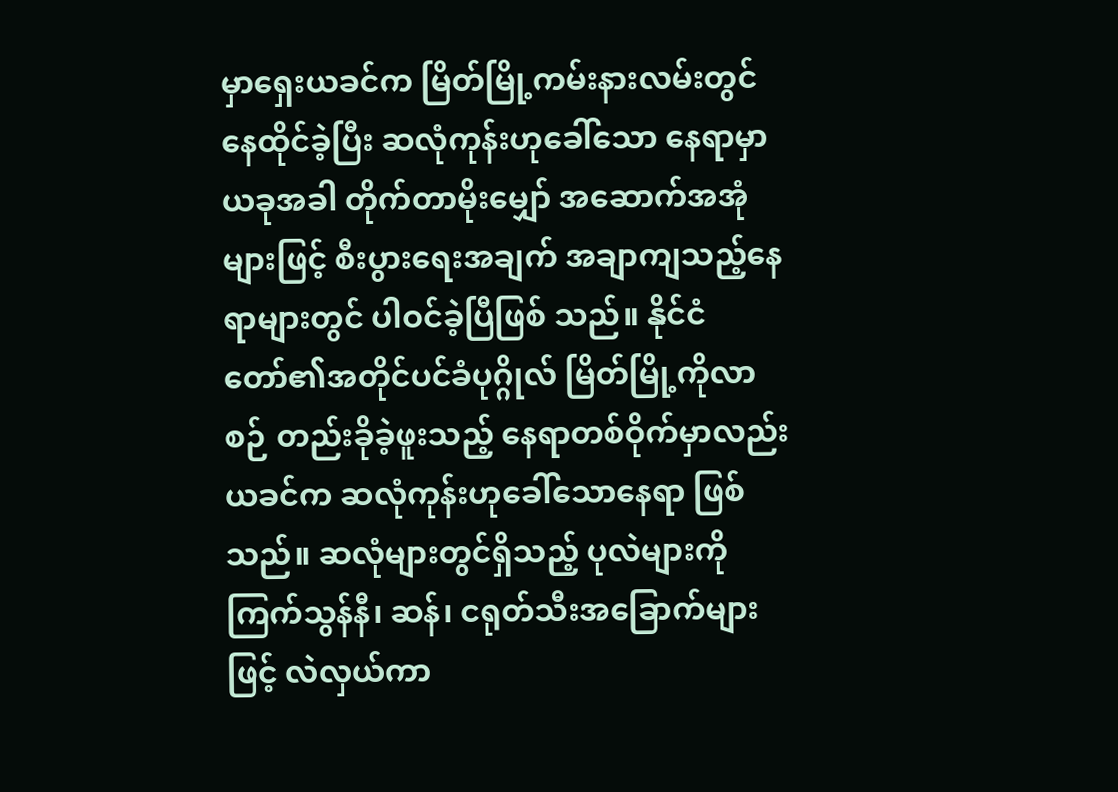မှာရှေးယခင်က မြိတ်မြို့ကမ်းနားလမ်းတွင် နေထိုင်ခဲ့ပြီး ဆလုံကုန်းဟုခေါ်သော နေရာမှာ ယခုအခါ တိုက်တာမိုးမျှော် အဆောက်အအုံများဖြင့် စီးပွားရေးအချက် အချာကျသည့်နေရာများတွင် ပါဝင်ခဲ့ပြီဖြစ် သည်။ နိုင်ငံတော်၏အတိုင်ပင်ခံပုဂ္ဂိုလ် မြိတ်မြို့ကိုလာစဉ် တည်းခိုခဲ့ဖူးသည့် နေရာတစ်ဝိုက်မှာလည်း ယခင်က ဆလုံကုန်းဟုခေါ်သောနေရာ ဖြစ်သည်။ ဆလုံများတွင်ရှိသည့် ပုလဲများကို ကြက်သွန်နီ၊ ဆန်၊ ငရုတ်သီးအခြောက်များဖြင့် လဲလှယ်ကာ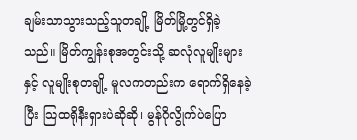ချမ်းသာသွားသည့်သူတချို့ မြိတ်မြို့တွင်ရှိခဲ့သည်။ မြိတ်ကျွန်းစုအတွင်းသို့ ဆလုံလူမျိုးများနှင့် လူမျိုးစုတချို့ မူလကတည်းက ရောက်ရှိနေခဲ့ပြီး သြထရိုနီးရှားပဲဆိုဆို၊ မွန်ဂိုလွိုက်ပဲပြော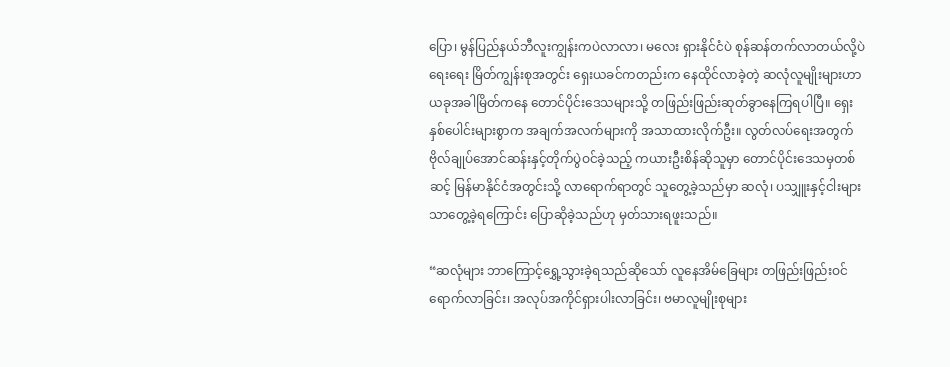ပြော၊ မွန်ပြည်နယ်ဘီလူးကျွန်းကပဲလာလာ၊ မလေး ရှားနိုင်ငံပဲ စုန်ဆန်တက်လာတယ်လို့ပဲ ရေးရေး မြိတ်ကျွန်းစုအတွင်း ရှေးယခင်ကတည်းက နေထိုင်လာခဲ့တဲ့ ဆလုံလူမျိုးများဟာ ယခုအခါမြိတ်ကနေ တောင်ပိုင်းဒေသများသို့ တဖြည်းဖြည်းဆုတ်ခွာနေကြရပါပြီ။ ရှေးနှစ်ပေါင်းများစွာက အချက်အလက်များကို အသာထားလိုက်ဦး။ လွတ်လပ်ရေးအတွက် ဗိုလ်ချုပ်အောင်ဆန်းနှင့်တိုက်ပွဲဝင်ခဲ့သည့် ကယားဦးစိန်ဆိုသူမှာ တောင်ပိုင်းဒေသမှတစ်ဆင့် မြန်မာနိုင်ငံအတွင်းသို့ လာရောက်ရာတွင် သူတွေ့ခဲ့သည်မှာ ဆလုံ၊ ပသျှူးနှင့်ငါးများသာတွေ့ခဲ့ရကြောင်း ပြောဆိုခဲ့သည်ဟု မှတ်သားရဖူးသည်။

“ဆလုံများ ဘာကြောင့်ရွှေ့သွားခဲ့ရသည်ဆိုသော် လူနေအိမ်ခြေများ တဖြည်းဖြည်းဝင်ရောက်လာခြင်း၊ အလုပ်အကိုင်ရှားပါးလာခြင်း၊ ဗမာလူမျိုးစုများ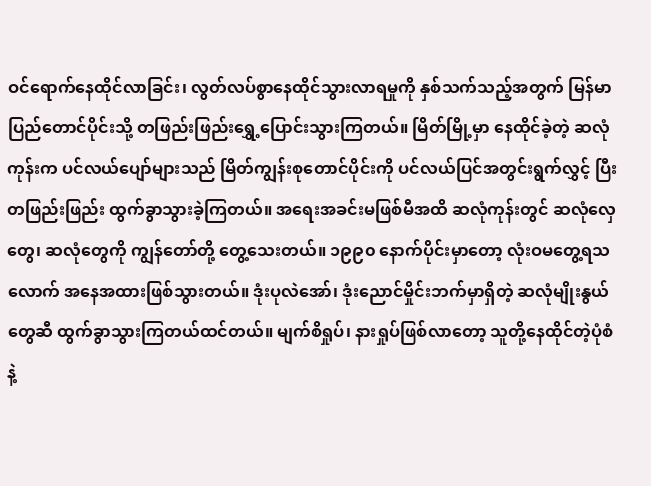ဝင်ရောက်နေထိုင်လာခြင်း၊ လွတ်လပ်စွာနေထိုင်သွားလာရမှုကို နှစ်သက်သည့်အတွက် မြန်မာပြည်တောင်ပိုင်းသို့ တဖြည်းဖြည်းရွှေ့ပြောင်းသွားကြတယ်။ မြိတ်မြို့မှာ နေထိုင်ခဲ့တဲ့ ဆလုံကုန်းက ပင်လယ်ပျော်များသည် မြိတ်ကျွန်းစုတောင်ပိုင်းကို ပင်လယ်ပြင်အတွင်းရွက်လွှင့် ပြီးတဖြည်းဖြည်း ထွက်ခွာသွားခဲ့ကြတယ်။ အရေးအခင်းမဖြစ်မီအထိ ဆလုံကုန်းတွင် ဆလုံလှေတွေ၊ ဆလုံတွေကို ကျွန်တော်တို့ တွေ့သေးတယ်။ ၁၉၉၀ နောက်ပိုင်းမှာတော့ လုံးဝမတွေ့ရသလောက် အနေအထားဖြစ်သွားတယ်။ ဒုံးပုလဲအော်၊ ဒုံးညောင်မှိုင်းဘက်မှာရှိတဲ့ ဆလုံမျိုးနွယ်တွေဆီ ထွက်ခွာသွားကြတယ်ထင်တယ်။ မျက်စိရှုပ်၊ နားရှုပ်ဖြစ်လာတော့ သူတို့နေထိုင်တဲ့ပုံစံနဲ့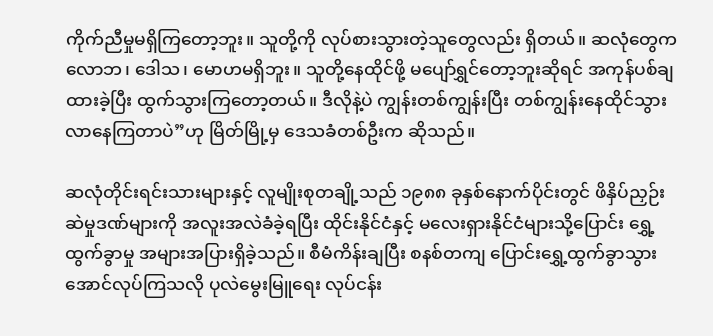ကိုက်ညီမှုမရှိကြတော့ဘူး။ သူတို့ကို လုပ်စားသွားတဲ့သူတွေလည်း ရှိတယ်။ ဆလုံတွေက လောဘ၊ ဒေါသ၊ မောဟမရှိဘူး။ သူတို့နေထိုင်ဖို့ မပျော်ရွှင်တော့ဘူးဆိုရင် အကုန်ပစ်ချထားခဲ့ပြီး ထွက်သွားကြတော့တယ်။ ဒီလိုနဲ့ပဲ ကျွန်းတစ်ကျွန်းပြီး တစ်ကျွန်းနေထိုင်သွားလာနေကြတာပဲ”ဟု မြိတ်မြို့မှ ဒေသခံတစ်ဦးက ဆိုသည်။

ဆလုံတိုင်းရင်းသားများနှင့် လူမျိုးစုတချို့သည် ၁၉၈၈ ခုနှစ်နောက်ပိုင်းတွင် ဖိနှိပ်ညှဉ်းဆဲမှုဒဏ်များကို အလူးအလဲခံခဲ့ရပြီး ထိုင်းနိုင်ငံနှင့် မလေးရှားနိုင်ငံများသို့ပြောင်း ရွှေ့ထွက်ခွာမှု အများအပြားရှိခဲ့သည်။ စီမံကိန်းချပြီး စနစ်တကျ ပြောင်းရွှေ့ထွက်ခွာသွားအောင်လုပ်ကြသလို ပုလဲမွေးမြူရေး လုပ်ငန်း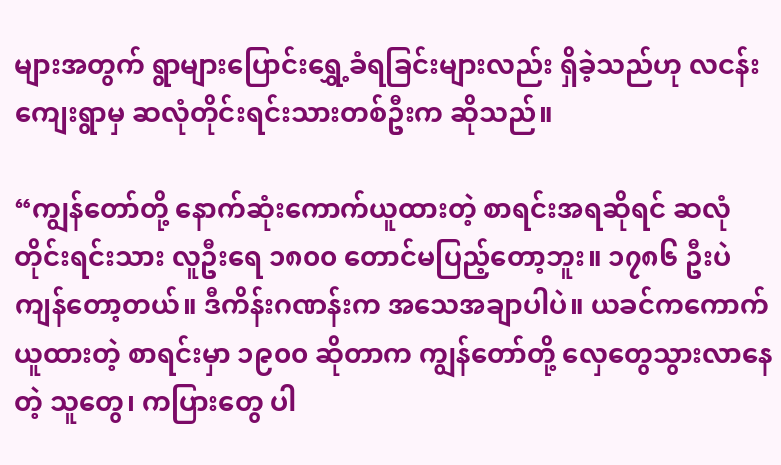များအတွက် ရွာများပြောင်းရွှေ့ခံရခြင်းများလည်း ရှိခဲ့သည်ဟု လငန်းကျေးရွာမှ ဆလုံတိုင်းရင်းသားတစ်ဦးက ဆိုသည်။

“ကျွန်တော်တို့ နောက်ဆုံးကောက်ယူထားတဲ့ စာရင်းအရဆိုရင် ဆလုံတိုင်းရင်းသား လူဦးရေ ၁၈၀၀ တောင်မပြည့်တော့ဘူး။ ၁၇၈၆ ဦးပဲကျန်တော့တယ်။ ဒီကိန်းဂဏန်းက အသေအချာပါပဲ။ ယခင်ကကောက်ယူထားတဲ့ စာရင်းမှာ ၁၉၀၀ ဆိုတာက ကျွန်တော်တို့ လှေတွေသွားလာနေတဲ့ သူတွေ၊ ကပြားတွေ ပါ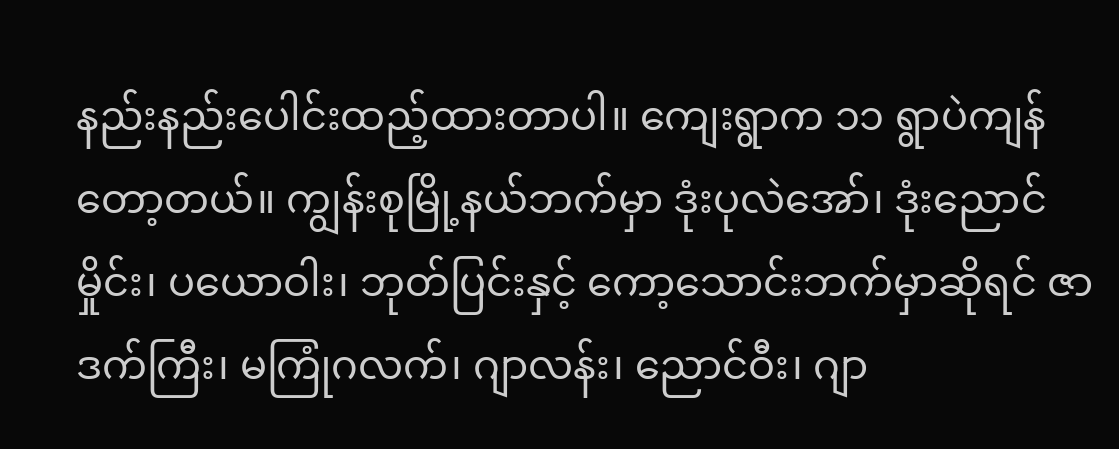နည်းနည်းပေါင်းထည့်ထားတာပါ။ ကျေးရွာက ၁၁ ရွာပဲကျန်တော့တယ်။ ကျွန်းစုမြို့နယ်ဘက်မှာ ဒုံးပုလဲအော်၊ ဒုံးညောင်မှိုင်း၊ ပယောဝါး၊ ဘုတ်ပြင်းနှင့် ကော့သောင်းဘက်မှာဆိုရင် ဇာဒက်ကြီး၊ မကြုံဂလက်၊ ဂျာလန်း၊ ညောင်ဝီး၊ ဂျာ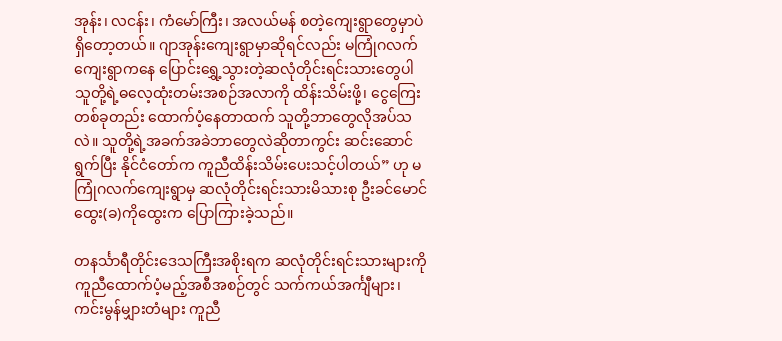အုန်း၊ လငန်း၊ ကံမော်ကြီး၊ အလယ်မန် စတဲ့ကျေးရွာတွေမှာပဲ ရှိတော့တယ်။ ဂျာအုန်းကျေးရွာမှာဆိုရင်လည်း မကြုံဂလက်ကျေးရွာကနေ ပြောင်းရွှေ့သွားတဲ့ဆလုံတိုင်းရင်းသားတွေပါ သူတို့ရဲ့ဓလေ့ထုံးတမ်းအစဉ်အလာကို ထိန်းသိမ်းဖို့၊ ငွေကြေးတစ်ခုတည်း ထောက်ပံ့နေတာထက် သူတို့ဘာတွေလိုအပ်သလဲ။ သူတို့ရဲ့အခက်အခဲဘာတွေလဲဆိုတာကွင်း ဆင်းဆောင်ရွက်ပြီး နိုင်ငံတော်က ကူညီထိန်းသိမ်းပေးသင့်ပါတယ်” ဟု မကြုံဂလက်ကျေးရွာမှ ဆလုံတိုင်းရင်းသားမိသားစု ဦးခင်မောင်ထွေး(ခ)ကိုထွေးက ပြောကြားခဲ့သည်။

တနင်္သာရီတိုင်းဒေသကြီးအစိုးရက ဆလုံတိုင်းရင်းသားများကို ကူညီထောက်ပံ့မည့်အစီအစဉ်တွင် သက်ကယ်အင်္ကျီများ၊ ကင်းမွန်မျှားတံများ ကူညီ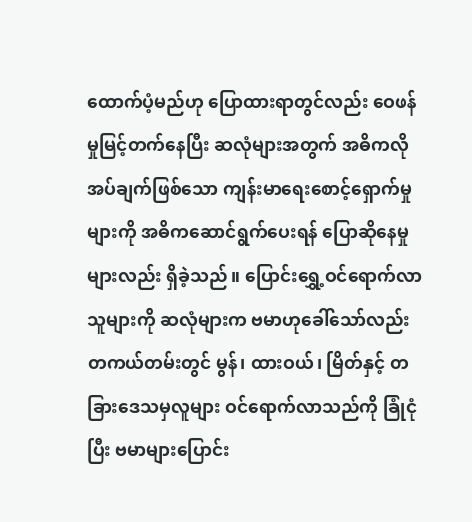ထောက်ပံ့မည်ဟု ပြောထားရာတွင်လည်း ဝေဖန်မှုမြင့်တက်နေပြီး ဆလုံများအတွက် အဓိကလိုအပ်ချက်ဖြစ်သော ကျန်းမာရေးစောင့်ရှောက်မှုများကို အဓိကဆောင်ရွက်ပေးရန် ပြောဆိုနေမှုများလည်း ရှိခဲ့သည်။ ပြောင်းရွှေ့ဝင်ရောက်လာသူများကို ဆလုံများက ဗမာဟုခေါ်သော်လည်း တကယ်တမ်းတွင် မွန်၊ ထားဝယ်၊ မြိတ်နှင့် တခြားဒေသမှလူများ ဝင်ရောက်လာသည်ကို ခြုံငုံပြီး ဗမာများပြောင်း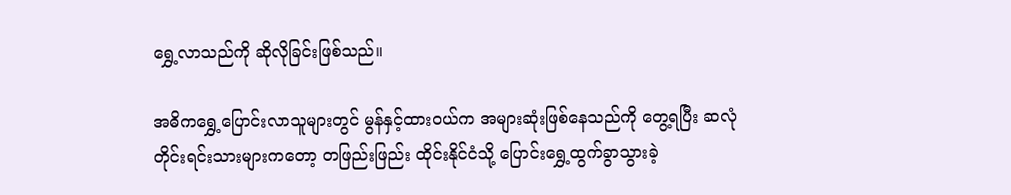ရွှေ့လာသည်ကို ဆိုလိုခြင်းဖြစ်သည်။

အဓိကရွှေ့ပြောင်းလာသူများတွင် မွန်နှင့်ထားဝယ်က အများဆုံးဖြစ်နေသည်ကို တွေ့ရပြီး ဆလုံတိုင်းရင်းသားများကတော့ တဖြည်းဖြည်း ထိုင်းနိုင်ငံသို့ ပြောင်းရွှေ့ထွက်ခွာသွားခဲ့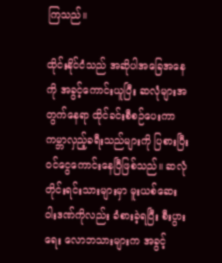ကြသည်။

ထိုင်းနိုင်ငံသည် အဆိုပါအခြေအနေကို အခွင့်ကောင်းယူပြီး ဆလုံများအတွက်နေရာ ထိုင်ခင်းစီစဉ်ပေးကာ ကမ္ဘာလှည့်ခရီးသည်များကို ပြစားပြီး ဝင်ငွေကောင်းနေပြီဖြစ်သည်။ ဆလုံတိုင်းရင်းသားများမှာ မူးယစ်ဆေးဝါးဒဏ်ကိုလည်း ခံစားခဲ့ရပြီး စီးပွားရေး လောဘသားများက အခွင့်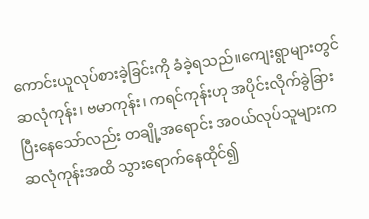ကောင်းယူလုပ်စားခဲ့ခြင်းကို ခံခဲ့ရသည်။ကျေးရွာများတွင် ဆလုံကုန်း၊ ဗမာကုန်း၊ ကရင်ကုန်းဟု အပိုင်းလိုက်ခွဲခြားပြီးနေသော်လည်း တချို့အရောင်း အဝယ်လုပ်သူများက ဆလုံကုန်းအထိ သွားရောက်နေထိုင်၍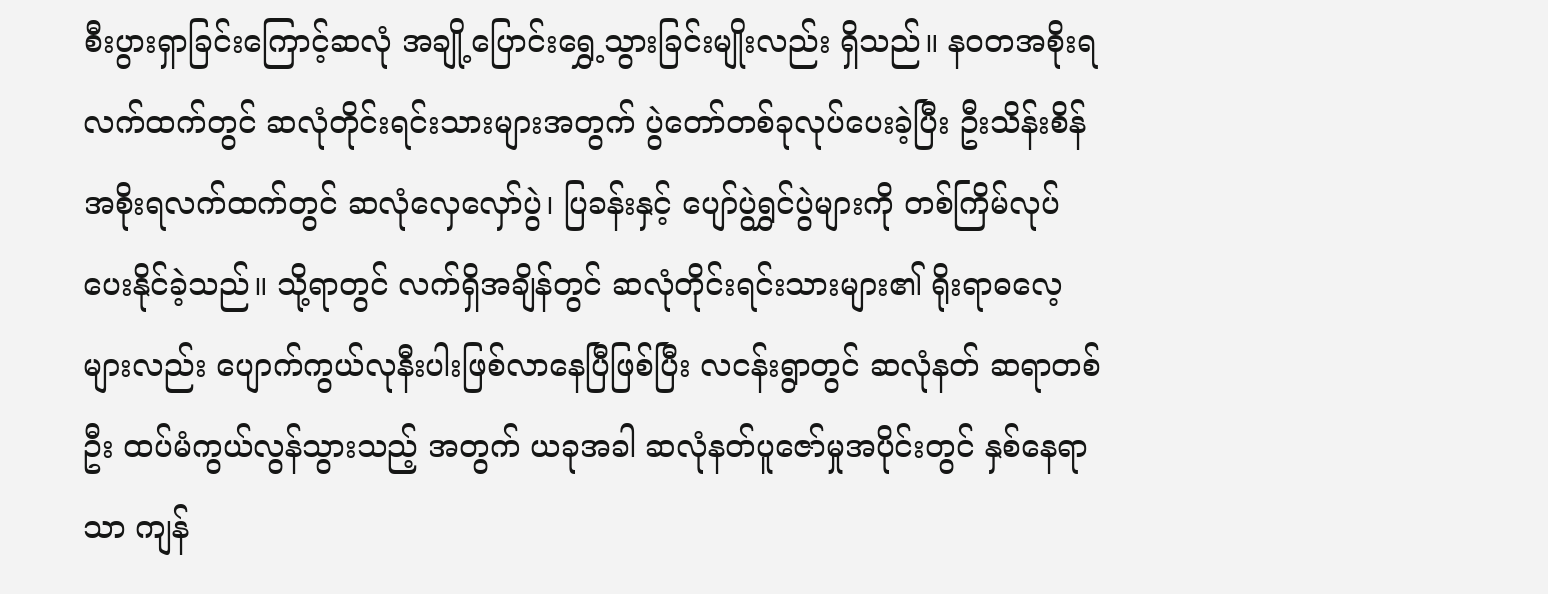စီးပွားရှာခြင်းကြောင့်ဆလုံ အချို့ပြောင်းရွှေ့သွားခြင်းမျိုးလည်း ရှိသည်။ နဝတအစိုးရလက်ထက်တွင် ဆလုံတိုင်းရင်းသားများအတွက် ပွဲတော်တစ်ခုလုပ်ပေးခဲ့ပြီး ဦးသိန်းစိန်အစိုးရလက်ထက်တွင် ဆလုံလှေလှော်ပွဲ၊ ပြခန်းနှင့် ပျော်ပွဲရွှင်ပွဲများကို တစ်ကြိမ်လုပ်ပေးနိုင်ခဲ့သည်။ သို့ရာတွင် လက်ရှိအချိန်တွင် ဆလုံတိုင်းရင်းသားများ၏ ရိုးရာဓလေ့များလည်း ပျောက်ကွယ်လုနီးပါးဖြစ်လာနေပြီဖြစ်ပြီး လငန်းရွာတွင် ဆလုံနတ် ဆရာတစ်ဦး ထပ်မံကွယ်လွန်သွားသည့် အတွက် ယခုအခါ ဆလုံနတ်ပူဇော်မှုအပိုင်းတွင် နှစ်နေရာသာ ကျန်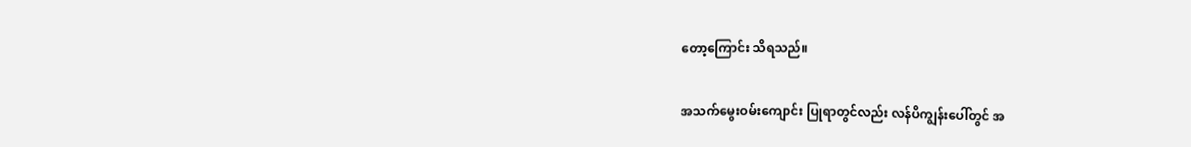တော့ကြောင်း သိရသည်။

အသက်မွေးဝမ်းကျောင်း ပြုရာတွင်လည်း လန်ပိကျွန်းပေါ်တွင် အ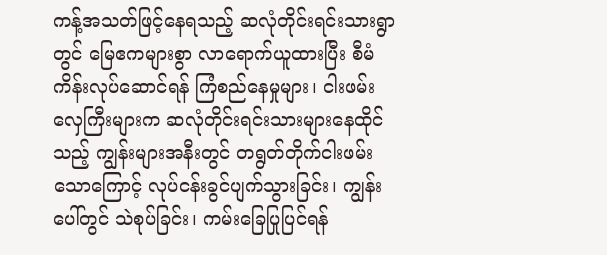ကန့်အသတ်ဖြင့်နေရသည့် ဆလုံတိုင်းရင်းသားရွာတွင် မြေဧကများစွာ လာရောက်ယူထားပြီး စီမံကိန်းလုပ်ဆောင်ရန် ကြံစည်နေမှုများ၊ ငါးဖမ်းလှေကြီးများက ဆလုံတိုင်းရင်းသားများနေထိုင်သည့် ကျွန်းများအနီးတွင် တရွတ်တိုက်ငါးဖမ်းသောကြောင့် လုပ်ငန်းခွင်ပျက်သွားခြင်း၊ ကျွန်းပေါ်တွင် သဲစုပ်ခြင်း၊ ကမ်းခြေပြုပြင်ရန်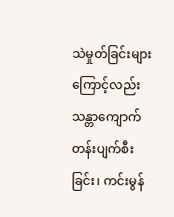သဲမှုတ်ခြင်းများကြောင့်လည်း သန္တာကျောက် တန်းပျက်စီးခြင်း၊ ကင်းမွန်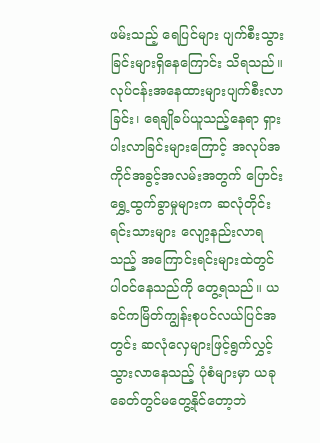ဖမ်းသည့် ရေပြင်များ ပျက်စီးသွားခြင်းများရှိနေကြောင်း သိရသည်။ လုပ်ငန်းအနေထားများပျက်စီးလာခြင်း၊ ရေချိုခပ်ယူသည့်နေရာ ရှားပါးလာခြင်းများကြောင့် အလုပ်အကိုင်အခွင့်အလမ်းအတွက် ပြောင်းရွှေ့ထွက်ခွာမှုများက ဆလုံတိုင်းရင်းသားများ လျော့နည်းလာရသည့် အကြောင်းရင်းများထဲတွင် ပါဝင်နေသည်ကို တွေ့ရသည်။ ယခင်ကမြိတ်ကျွန်းစုပင်လယ်ပြင်အတွင်း ဆလုံလှေများဖြင့်ရွက်လွှင့် သွားလာနေသည့် ပုံစံများမှာ ယခုခေတ်တွင်မတွေ့နိုင်တော့ဘဲ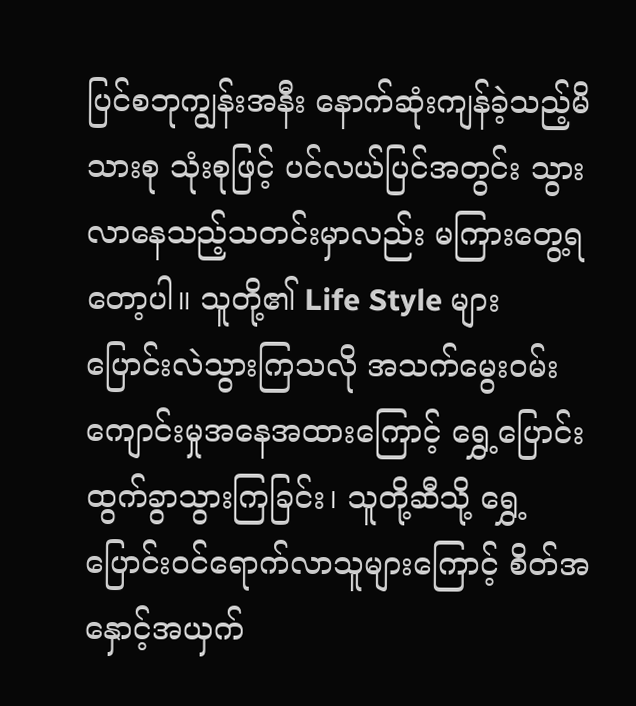ပြင်စဘုကျွန်းအနီး နောက်ဆုံးကျန်ခဲ့သည့်မိသားစု သုံးစုဖြင့် ပင်လယ်ပြင်အတွင်း သွားလာနေသည့်သတင်းမှာလည်း မကြားတွေ့ရတော့ပါ။ သူတို့၏ Life Style များ ပြောင်းလဲသွားကြသလို အသက်မွေးဝမ်း ကျောင်းမှုအနေအထားကြောင့် ရွှေ့ပြောင်း ထွက်ခွာသွားကြခြင်း၊ သူတို့ဆီသို့ ရွှေ့ပြောင်းဝင်ရောက်လာသူများကြောင့် စိတ်အနှောင့်အယှက်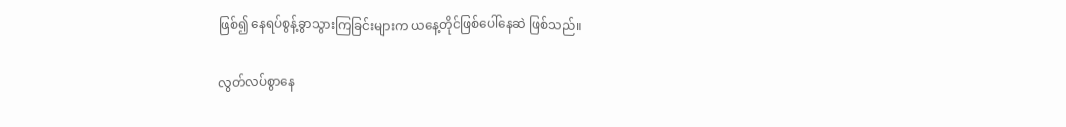ဖြစ်၍ နေရပ်စွန့်ခွာသွားကြခြင်းများက ယနေ့တိုင်ဖြစ်ပေါ်နေဆဲ ဖြစ်သည်။

လွတ်လပ်စွာနေ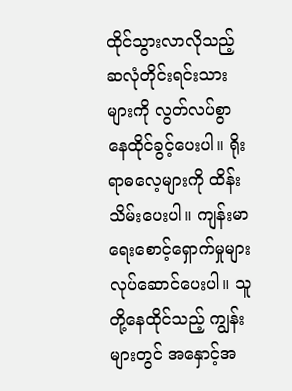ထိုင်သွားလာလိုသည့် ဆလုံတိုင်းရင်းသားများကို လွတ်လပ်စွာ နေထိုင်ခွင့်ပေးပါ။ ရိုးရာဓလေ့များကို ထိန်းသိမ်းပေးပါ။ ကျန်းမာရေးစောင့်ရှောက်မှုများ လုပ်ဆောင်ပေးပါ။ သူတို့နေထိုင်သည့် ကျွန်းများတွင် အနှောင့်အ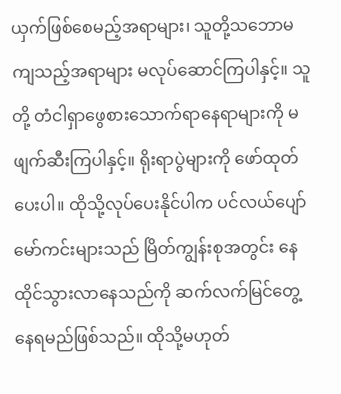ယှက်ဖြစ်စေမည့်အရာများ၊ သူတို့သဘောမကျသည့်အရာများ မလုပ်ဆောင်ကြပါနှင့်။ သူတို့ တံငါရှာဖွေစားသောက်ရာနေရာများကို မဖျက်ဆီးကြပါနှင့်။ ရိုးရာပွဲများကို ဖော်ထုတ်ပေးပါ။ ထိုသို့လုပ်ပေးနိုင်ပါက ပင်လယ်ပျော်မော်ကင်းများသည် မြိတ်ကျွန်းစုအတွင်း နေထိုင်သွားလာနေသည်ကို ဆက်လက်မြင်တွေ့နေရမည်ဖြစ်သည်။ ထိုသို့မဟုတ်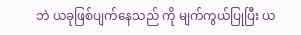ဘဲ ယခုဖြစ်ပျက်နေသည် ကို မျက်ကွယ်ပြုပြီး ယ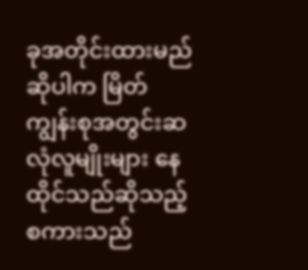ခုအတိုင်းထားမည်ဆိုပါက မြိတ်ကျွန်းစုအတွင်းဆလုံလူမျိုးများ နေထိုင်သည်ဆိုသည့်စကားသည်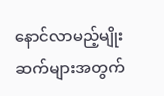နောင်လာမည့်မျိုးဆက်များအတွက်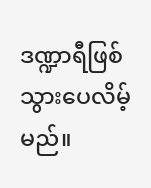ဒဏ္ဍာရီဖြစ်သွားပေလိမ့်မည်။